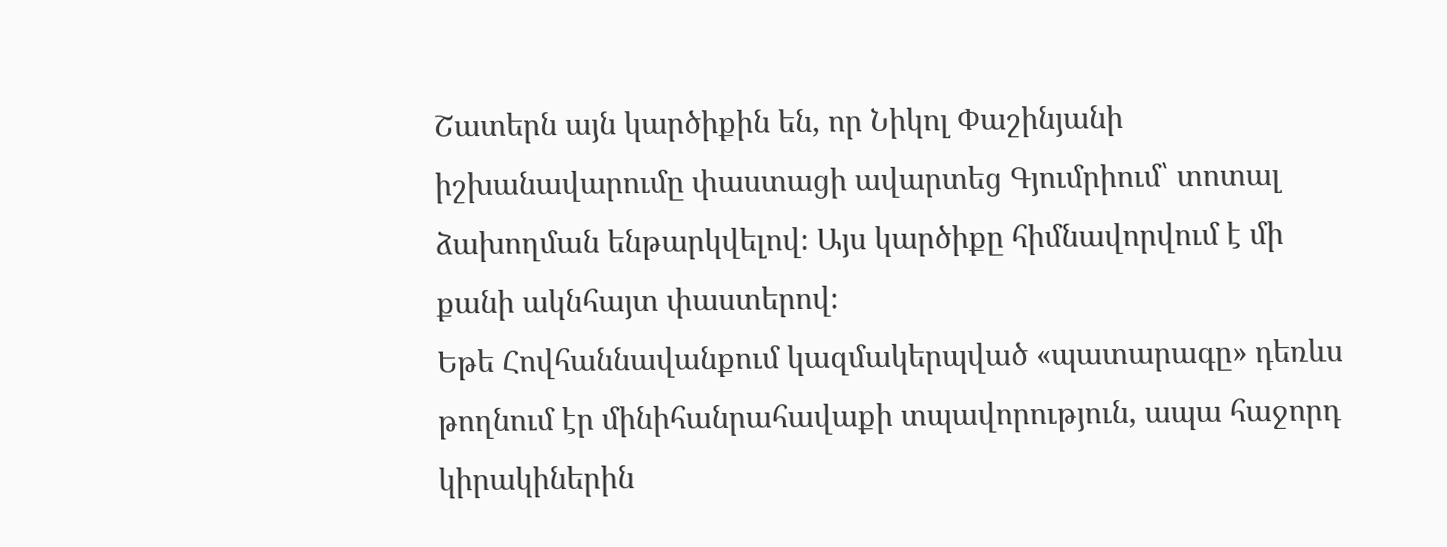Շատերն այն կարծիքին են, որ Նիկոլ Փաշինյանի իշխանավարումը փաստացի ավարտեց Գյումրիում՝ տոտալ ձախողման ենթարկվելով։ Այս կարծիքը հիմնավորվում է մի քանի ակնհայտ փաստերով։
Եթե Հովհաննավանքում կազմակերպված «պատարագը» դեռևս թողնում էր մինիհանրահավաքի տպավորություն, ապա հաջորդ կիրակիներին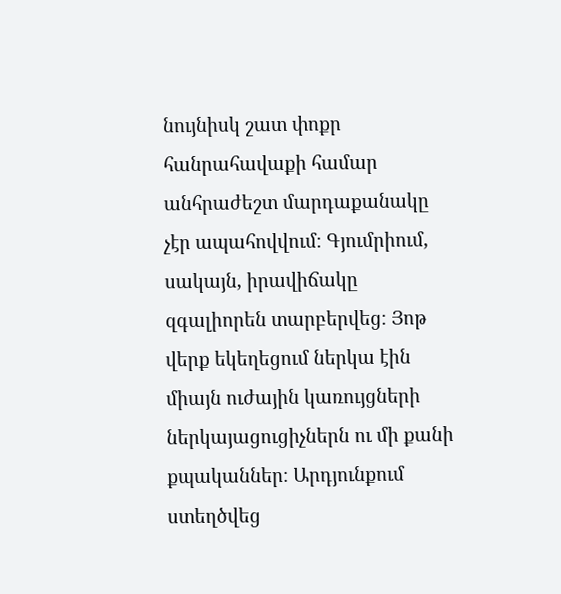նույնիսկ շատ փոքր հանրահավաքի համար անհրաժեշտ մարդաքանակը չէր ապահովվում։ Գյումրիում, սակայն, իրավիճակը զգալիորեն տարբերվեց։ Յոթ վերք եկեղեցում ներկա էին միայն ուժային կառույցների ներկայացուցիչներն ու մի քանի քպականներ։ Արդյունքում ստեղծվեց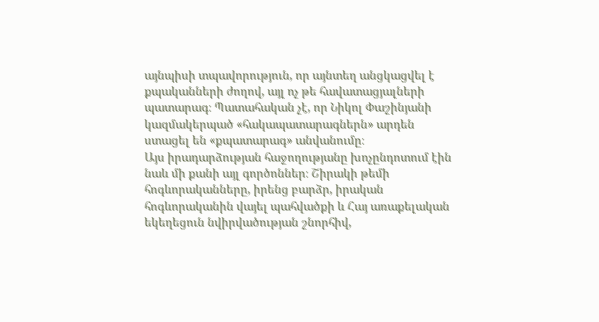այնպիսի տպավորություն, որ այնտեղ անցկացվել է քպականների ժողով, այլ ոչ թե հավատացյալների պատարագ։ Պատահական չէ, որ Նիկոլ Փաշինյանի կազմակերպած «հակապատարագներն» արդեն ստացել են «քպատարագ» անվանումը։
Այս իրադարձության հաջողությանը խոչընդոտում էին նաև մի քանի այլ գործոններ։ Շիրակի թեմի հոգևորականները, իրենց բարձր, իրական հոգևորականին վայել պահվածքի և Հայ առաքելական եկեղեցուն նվիրվածության շնորհիվ,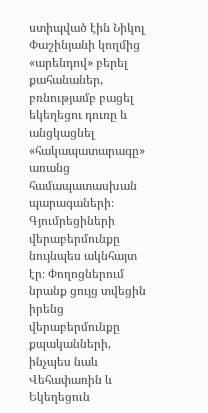ստիպված էին Նիկոլ Փաշինյանի կողմից «արենդով» բերել քահանաներ, բռնությամբ բացել եկեղեցու դուռը և անցկացնել «հակապատարագը» առանց համապատասխան պարագաների։
Գյումրեցիների վերաբերմունքը նույնպես ակնհայտ էր։ Փողոցներում նրանք ցույց տվեցին իրենց վերաբերմունքը քպականների, ինչպես նաև Վեհափառին և Եկեղեցուն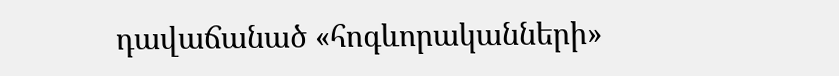դավաճանած «հոգևորականների»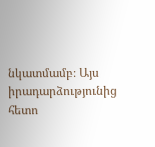նկատմամբ։ Այս իրադարձությունից հետո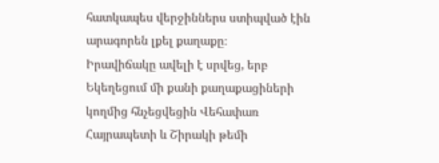հատկապես վերջիններս ստիպված էին արագորեն լքել քաղաքը։
Իրավիճակը ավելի է սրվեց, երբ Եկեղեցում մի քանի քաղաքացիների կողմից հնչեցվեցին Վեհափառ Հայրապետի և Շիրակի թեմի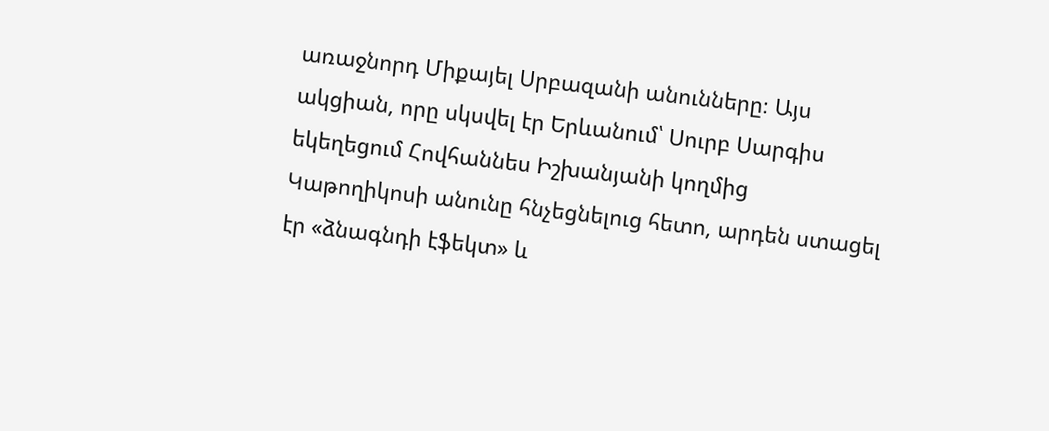առաջնորդ Միքայել Սրբազանի անունները։ Այս ակցիան, որը սկսվել էր Երևանում՝ Սուրբ Սարգիս եկեղեցում Հովհաննես Իշխանյանի կողմից Կաթողիկոսի անունը հնչեցնելուց հետո, արդեն ստացել էր «ձնագնդի էֆեկտ» և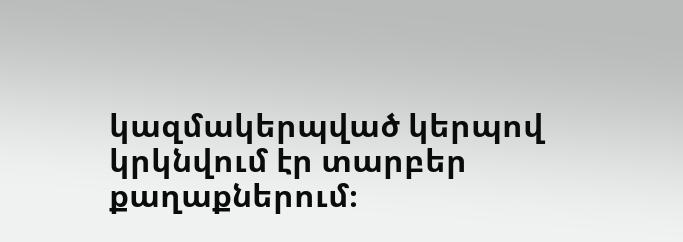կազմակերպված կերպով կրկնվում էր տարբեր քաղաքներում։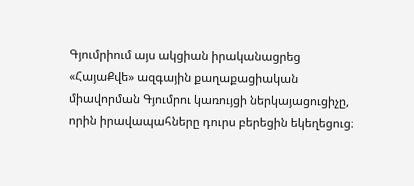Գյումրիում այս ակցիան իրականացրեց «ՀայաՔվե» ազգային քաղաքացիական միավորման Գյումրու կառույցի ներկայացուցիչը, որին իրավապահները դուրս բերեցին եկեղեցուց։